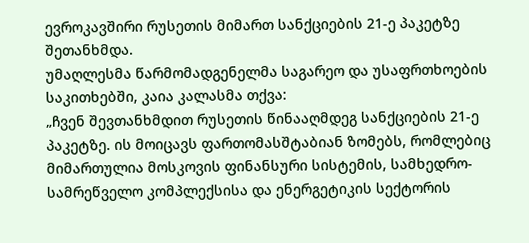ევროკავშირი რუსეთის მიმართ სანქციების 21-ე პაკეტზე შეთანხმდა.
უმაღლესმა წარმომადგენელმა საგარეო და უსაფრთხოების საკითხებში, კაია კალასმა თქვა:
„ჩვენ შევთანხმდით რუსეთის წინააღმდეგ სანქციების 21-ე პაკეტზე. ის მოიცავს ფართომასშტაბიან ზომებს, რომლებიც მიმართულია მოსკოვის ფინანსური სისტემის, სამხედრო-სამრეწველო კომპლექსისა და ენერგეტიკის სექტორის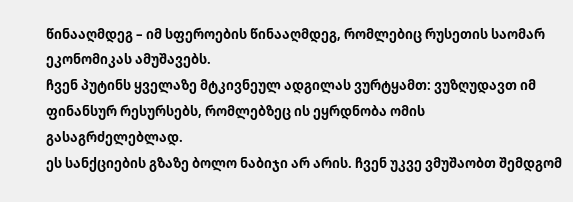წინააღმდეგ – იმ სფეროების წინააღმდეგ, რომლებიც რუსეთის საომარ ეკონომიკას ამუშავებს.
ჩვენ პუტინს ყველაზე მტკივნეულ ადგილას ვურტყამთ: ვუზღუდავთ იმ ფინანსურ რესურსებს, რომლებზეც ის ეყრდნობა ომის გასაგრძელებლად.
ეს სანქციების გზაზე ბოლო ნაბიჯი არ არის. ჩვენ უკვე ვმუშაობთ შემდგომ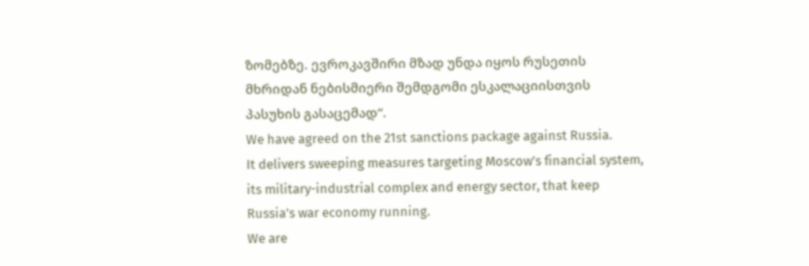ზომებზე. ევროკავშირი მზად უნდა იყოს რუსეთის მხრიდან ნებისმიერი შემდგომი ესკალაციისთვის პასუხის გასაცემად“.
We have agreed on the 21st sanctions package against Russia.
It delivers sweeping measures targeting Moscow’s financial system, its military-industrial complex and energy sector, that keep Russia’s war economy running.
We are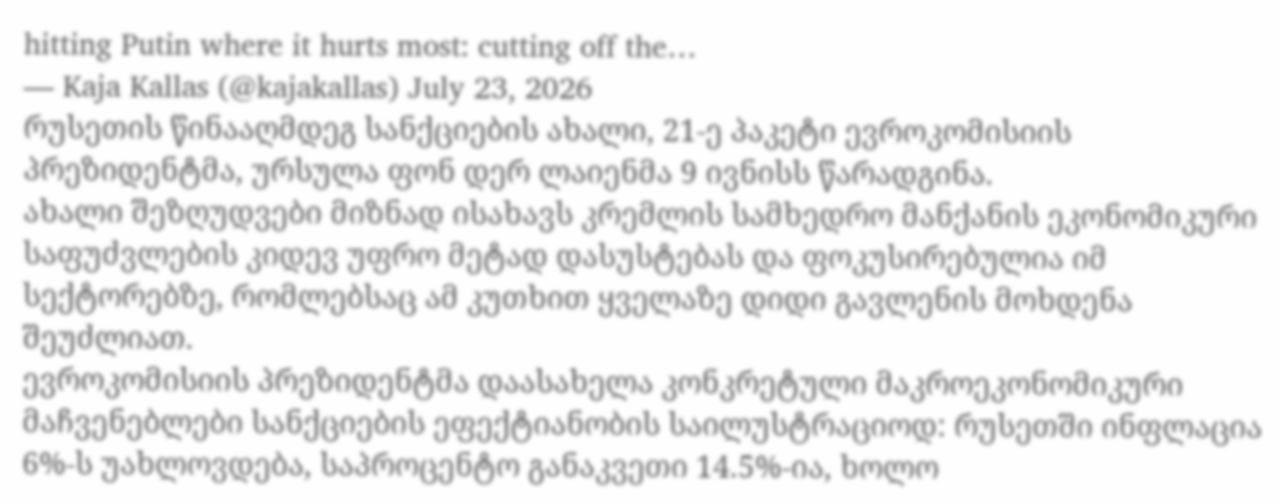hitting Putin where it hurts most: cutting off the…
— Kaja Kallas (@kajakallas) July 23, 2026
რუსეთის წინააღმდეგ სანქციების ახალი, 21-ე პაკეტი ევროკომისიის პრეზიდენტმა, ურსულა ფონ დერ ლაიენმა 9 ივნისს წარადგინა.
ახალი შეზღუდვები მიზნად ისახავს კრემლის სამხედრო მანქანის ეკონომიკური საფუძვლების კიდევ უფრო მეტად დასუსტებას და ფოკუსირებულია იმ სექტორებზე, რომლებსაც ამ კუთხით ყველაზე დიდი გავლენის მოხდენა შეუძლიათ.
ევროკომისიის პრეზიდენტმა დაასახელა კონკრეტული მაკროეკონომიკური მაჩვენებლები სანქციების ეფექტიანობის საილუსტრაციოდ: რუსეთში ინფლაცია 6%-ს უახლოვდება, საპროცენტო განაკვეთი 14.5%-ია, ხოლო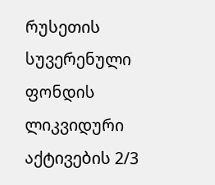რუსეთის სუვერენული ფონდის ლიკვიდური აქტივების 2/3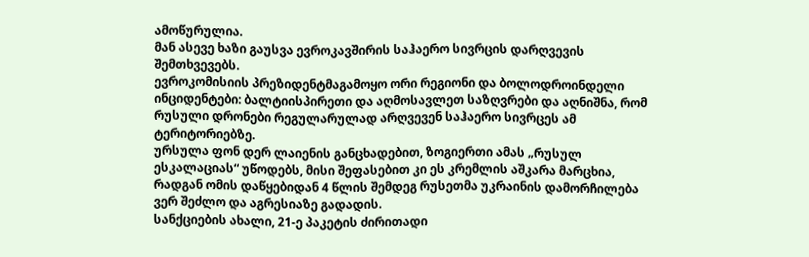ამოწურულია.
მან ასევე ხაზი გაუსვა ევროკავშირის საჰაერო სივრცის დარღვევის შემთხვევებს.
ევროკომისიის პრეზიდენტმაგამოყო ორი რეგიონი და ბოლოდროინდელი ინციდენტები: ბალტიისპირეთი და აღმოსავლეთ საზღვრები და აღნიშნა, რომ რუსული დრონები რეგულარულად არღვევენ საჰაერო სივრცეს ამ ტერიტორიებზე.
ურსულა ფონ დერ ლაიენის განცხადებით, ზოგიერთი ამას „რუსულ ესკალაციას“ უწოდებს, მისი შეფასებით კი ეს კრემლის აშკარა მარცხია, რადგან ომის დაწყებიდან 4 წლის შემდეგ რუსეთმა უკრაინის დამორჩილება ვერ შეძლო და აგრესიაზე გადადის.
სანქციების ახალი, 21-ე პაკეტის ძირითადი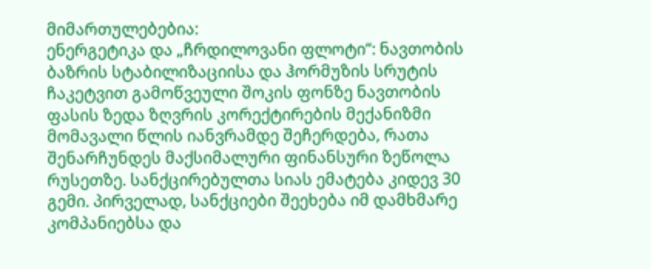მიმართულებებია:
ენერგეტიკა და „ჩრდილოვანი ფლოტი“: ნავთობის ბაზრის სტაბილიზაციისა და ჰორმუზის სრუტის ჩაკეტვით გამოწვეული შოკის ფონზე ნავთობის ფასის ზედა ზღვრის კორექტირების მექანიზმი მომავალი წლის იანვრამდე შეჩერდება, რათა შენარჩუნდეს მაქსიმალური ფინანსური ზეწოლა რუსეთზე. სანქცირებულთა სიას ემატება კიდევ 30 გემი. პირველად, სანქციები შეეხება იმ დამხმარე კომპანიებსა და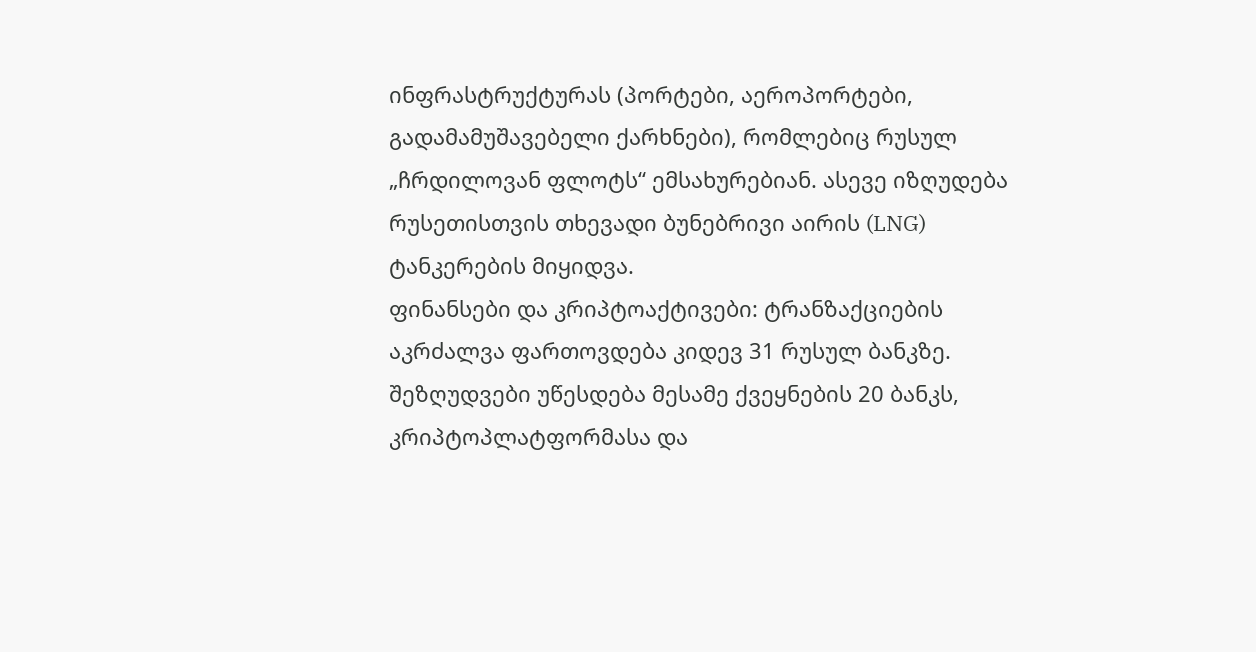ინფრასტრუქტურას (პორტები, აეროპორტები, გადამამუშავებელი ქარხნები), რომლებიც რუსულ „ჩრდილოვან ფლოტს“ ემსახურებიან. ასევე იზღუდება რუსეთისთვის თხევადი ბუნებრივი აირის (LNG) ტანკერების მიყიდვა.
ფინანსები და კრიპტოაქტივები: ტრანზაქციების აკრძალვა ფართოვდება კიდევ 31 რუსულ ბანკზე. შეზღუდვები უწესდება მესამე ქვეყნების 20 ბანკს, კრიპტოპლატფორმასა და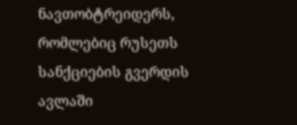ნავთობტრეიდერს, რომლებიც რუსეთს სანქციების გვერდის ავლაში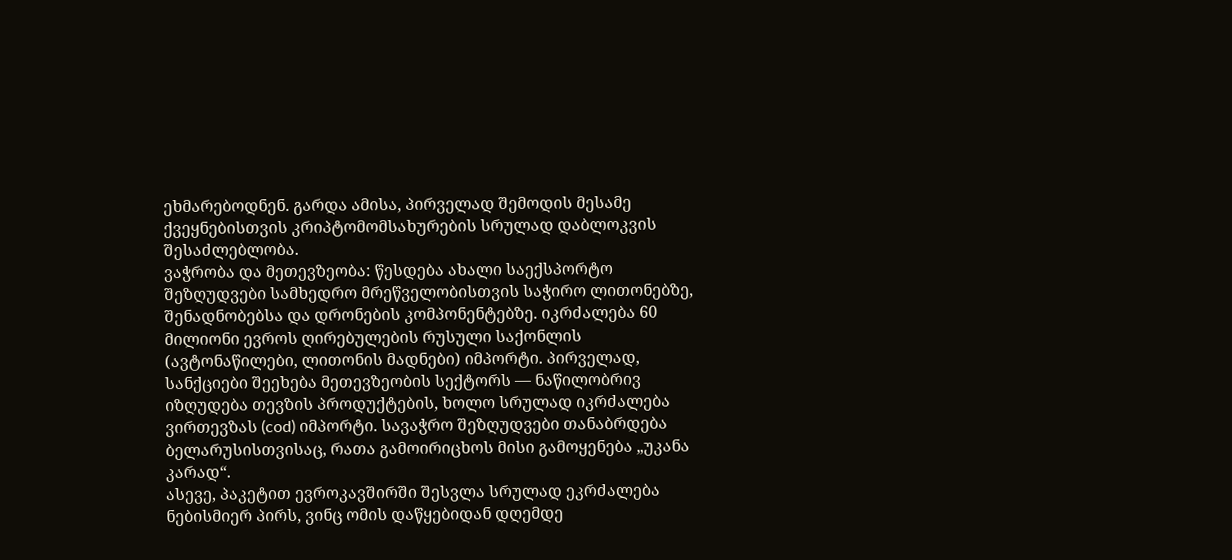ეხმარებოდნენ. გარდა ამისა, პირველად შემოდის მესამე ქვეყნებისთვის კრიპტომომსახურების სრულად დაბლოკვის შესაძლებლობა.
ვაჭრობა და მეთევზეობა: წესდება ახალი საექსპორტო შეზღუდვები სამხედრო მრეწველობისთვის საჭირო ლითონებზე, შენადნობებსა და დრონების კომპონენტებზე. იკრძალება 60 მილიონი ევროს ღირებულების რუსული საქონლის (ავტონაწილები, ლითონის მადნები) იმპორტი. პირველად, სანქციები შეეხება მეთევზეობის სექტორს — ნაწილობრივ იზღუდება თევზის პროდუქტების, ხოლო სრულად იკრძალება ვირთევზას (cod) იმპორტი. სავაჭრო შეზღუდვები თანაბრდება ბელარუსისთვისაც, რათა გამოირიცხოს მისი გამოყენება „უკანა კარად“.
ასევე, პაკეტით ევროკავშირში შესვლა სრულად ეკრძალება ნებისმიერ პირს, ვინც ომის დაწყებიდან დღემდე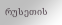რუსეთის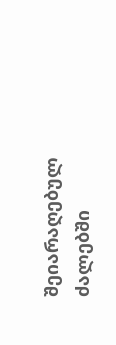შეიარაღებულ ძალებში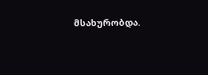მსახურობდა.